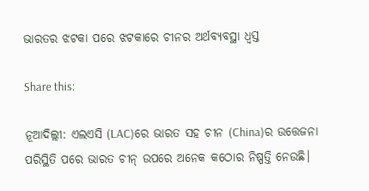ଭାରତର ଝଟକା ପରେ ଝଟକାରେ ଚୀନର ଅର୍ଥବ୍ୟବସ୍ଥା ଧ୍ଵସ୍ତ

Share this:

ନୂଆଦିଲ୍ଲୀ: ଏଲଏସି (LAC)ରେ ଭାରତ ସହ ଚୀନ (China)ର ଉତ୍ତେଜନା ପରିସ୍ଥିତି ପରେ ଭାରତ ଚୀନ୍ ଉପରେ ଅନେକ କଠୋର ନିଷ୍ପତ୍ତି ନେଉଛି।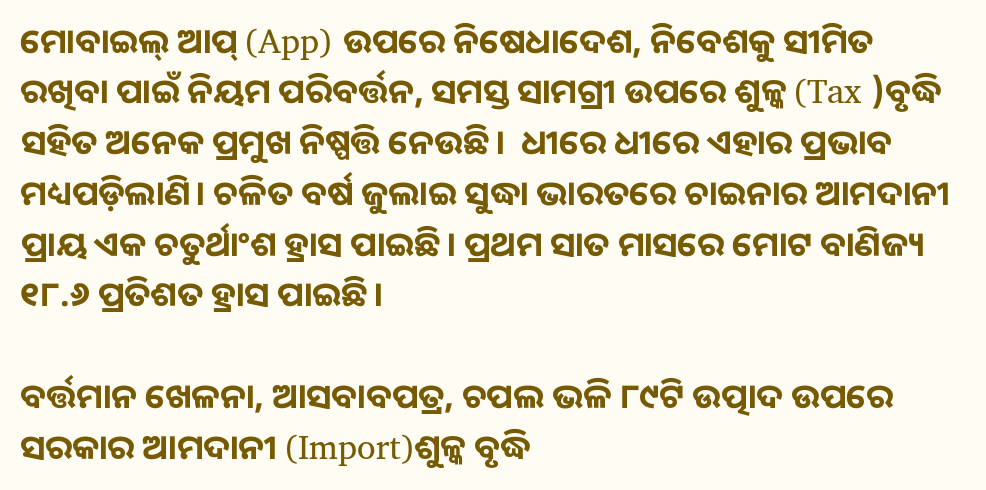ମୋବାଇଲ୍ ଆପ୍ (App) ଉପରେ ନିଷେଧାଦେଶ, ନିବେଶକୁ ସୀମିତ ରଖିବା ପାଇଁ ନିୟମ ପରିବର୍ତ୍ତନ, ସମସ୍ତ ସାମଗ୍ରୀ ଉପରେ ଶୁଳ୍କ (Tax )ବୃଦ୍ଧି ସହିତ ଅନେକ ପ୍ରମୁଖ ନିଷ୍ପତ୍ତି ନେଉଛି।  ଧୀରେ ଧୀରେ ଏହାର ପ୍ରଭାବ ମଧ୍ୟପଡ଼ିଲାଣି। ଚଳିତ ବର୍ଷ ଜୁଲାଇ ସୁଦ୍ଧା ଭାରତରେ ଚାଇନାର ଆମଦାନୀ ପ୍ରାୟ ଏକ ଚତୁର୍ଥାଂଶ ହ୍ରାସ ପାଇଛି। ପ୍ରଥମ ସାତ ମାସରେ ମୋଟ ବାଣିଜ୍ୟ ୧୮.୬ ପ୍ରତିଶତ ହ୍ରାସ ପାଇଛି।

ବର୍ତ୍ତମାନ ଖେଳନା, ଆସବାବପତ୍ର, ଚପଲ ଭଳି ୮୯ଟି ଉତ୍ପାଦ ଉପରେ ସରକାର ଆମଦାନୀ (Import)ଶୁଳ୍କ ବୃଦ୍ଧି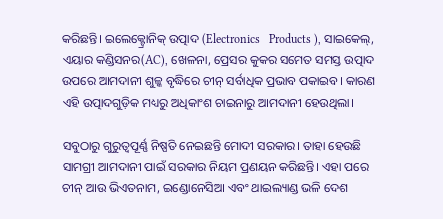କରିଛନ୍ତି। ଇଲେକ୍ଟ୍ରୋନିକ୍ ଉତ୍ପାଦ (Electronics   Products ), ସାଇକେଲ୍, ଏୟାର କଣ୍ଡିସନର(AC), ଖେଳନା, ପ୍ରେସର କୁକର ସମେତ ସମସ୍ତ ଉତ୍ପାଦ ଉପରେ ଆମଦାନୀ ଶୁଳ୍କ ବୃଦ୍ଧିରେ ଚୀନ୍ ସର୍ବାଧିକ ପ୍ରଭାବ ପକାଇବ। କାରଣ ଏହି ଉତ୍ପାଦଗୁଡ଼ିକ ମଧ୍ୟରୁ ଅଧିକାଂଶ ଚାଇନାରୁ ଆମଦାନୀ ହେଉଥିଲା।

ସବୁଠାରୁ ଗୁରୁତ୍ଵପୂର୍ଣ୍ଣ ନିଷ୍ପତି ନେଇଛନ୍ତି ମୋଦୀ ସରକାର। ତାହା ହେଉଛି  ସାମଗ୍ରୀ ଆମଦାନୀ ପାଇଁ ସରକାର ନିୟମ ପ୍ରଣୟନ କରିଛନ୍ତି। ଏହା ପରେ ଚୀନ୍ ଆଉ ଭିଏତନାମ, ଇଣ୍ଡୋନେସିଆ ଏବଂ ଥାଇଲ୍ୟାଣ୍ଡ ଭଳି ଦେଶ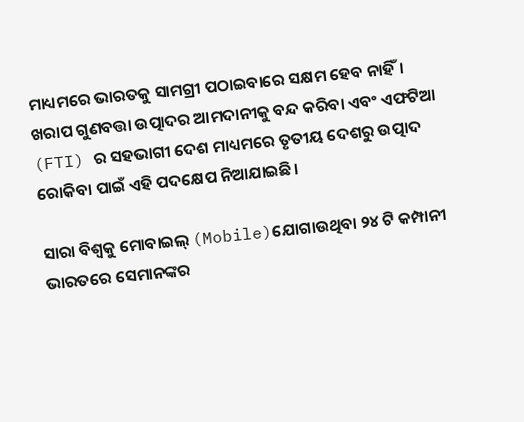ମାଧ୍ୟମରେ ଭାରତକୁ ସାମଗ୍ରୀ ପଠାଇବାରେ ସକ୍ଷମ ହେବ ନାହିଁ। ଖରାପ ଗୁଣବତ୍ତା ଉତ୍ପାଦର ଆମଦାନୀକୁ ବନ୍ଦ କରିବା ଏବଂ ଏଫଟିଆ (FTI) ର ସହଭାଗୀ ଦେଶ ମାଧ୍ୟମରେ ତୃତୀୟ ଦେଶରୁ ଉତ୍ପାଦ ରୋକିବା ପାଇଁ ଏହି ପଦକ୍ଷେପ ନିଆଯାଇଛି।

ସାରା ବିଶ୍ଵକୁ ମୋବାଇଲ୍ (Mobile)ଯୋଗାଉଥିବା ୨୪ ଟି କମ୍ପାନୀ ଭାରତରେ ସେମାନଙ୍କର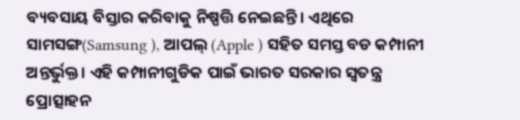ବ୍ୟବସାୟ ବିସ୍ତାର କରିବାକୁ ନିଷ୍ପତ୍ତି ନେଇଛନ୍ତି। ଏଥିରେ ସାମସଙ୍ଗ(Samsung ), ଆପଲ୍ (Apple ) ସହିତ ସମସ୍ତ ବଡ କମ୍ପାନୀ ଅନ୍ତର୍ଭୁକ୍ତ। ଏହି କମ୍ପାନୀଗୁଡିକ ପାଇଁ ଭାରତ ସରକାର ସ୍ୱତନ୍ତ୍ର ପ୍ରୋତ୍ସାହନ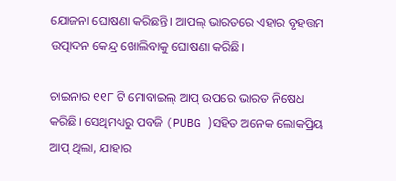ଯୋଜନା ଘୋଷଣା କରିଛନ୍ତି। ଆପଲ୍ ଭାରତରେ ଏହାର ବୃହତ୍ତମ ଉତ୍ପାଦନ କେନ୍ଦ୍ର ଖୋଲିବାକୁ ଘୋଷଣା କରିଛି।

ଚାଇନାର ୧୧୮ ଟି ମୋବାଇଲ୍ ଆପ୍ ଉପରେ ଭାରତ ନିଷେଧ କରିଛି। ସେଥିମଧ୍ୟରୁ ପବଜି (PUBG )ସହିତ ଅନେକ ଲୋକପ୍ରିୟ ଆପ୍ ଥିଲା, ଯାହାର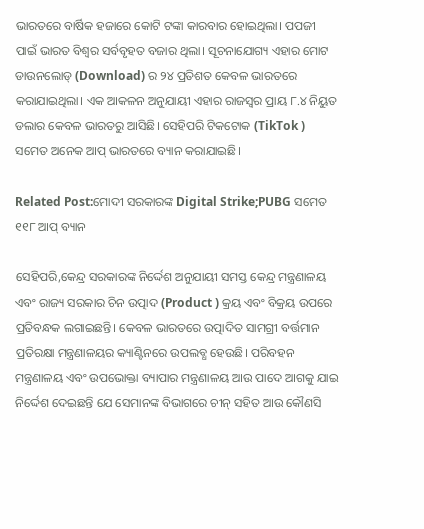ଭାରତରେ ବାର୍ଷିକ ହଜାରେ କୋଟି ଟଙ୍କା କାରବାର ହୋଇଥିଲା। ପପଜୀ ପାଇଁ ଭାରତ ବିଶ୍ୱର ସର୍ବବୃହତ ବଜାର ଥିଲା। ସୂଚନାଯୋଗ୍ୟ ଏହାର ମୋଟ ଡାଉନଲୋଡ୍ (Download) ର ୨୪ ପ୍ରତିଶତ କେବଳ ଭାରତରେ କରାଯାଇଥିଲା। ଏକ ଆକଳନ ଅନୁଯାୟୀ ଏହାର ରାଜସ୍ୱର ପ୍ରାୟ ୮.୪ ନିୟୁତ ଡଲାର କେବଳ ଭାରତରୁ ଆସିଛି। ସେହିପରି ଟିକଟୋକ (TikTok ) ସମେତ ଅନେକ ଆପ୍ ଭାରତରେ ବ୍ୟାନ କରାଯାଇଛି।

Related Post:ମୋଦୀ ସରକାରଙ୍କ Digital Strike;PUBG ସମେତ ୧୧୮ ଆପ୍ ବ୍ୟାନ

ସେହିପରି,କେନ୍ଦ୍ର ସରକାରଙ୍କ ନିର୍ଦ୍ଦେଶ ଅନୁଯାୟୀ ସମସ୍ତ କେନ୍ଦ୍ର ମନ୍ତ୍ରଣାଳୟ ଏବଂ ରାଜ୍ୟ ସରକାର ଚିନ ଉତ୍ପାଦ (Product ) କ୍ରୟ ଏବଂ ବିକ୍ରୟ ଉପରେ ପ୍ରତିବନ୍ଧକ ଲଗାଇଛନ୍ତି। କେବଳ ଭାରତରେ ଉତ୍ପାଦିତ ସାମଗ୍ରୀ ବର୍ତ୍ତମାନ ପ୍ରତିରକ୍ଷା ମନ୍ତ୍ରଣାଳୟର କ୍ୟାଣ୍ଟିନରେ ଉପଲବ୍ଧ ହେଉଛି। ପରିବହନ ମନ୍ତ୍ରଣାଳୟ ଏବଂ ଉପଭୋକ୍ତା ବ୍ୟାପାର ମନ୍ତ୍ରଣାଳୟ ଆଉ ପାଦେ ଆଗକୁ ଯାଇ ନିର୍ଦ୍ଦେଶ ଦେଇଛନ୍ତି ଯେ ସେମାନଙ୍କ ବିଭାଗରେ ଚୀନ୍ ସହିତ ଆଉ କୌଣସି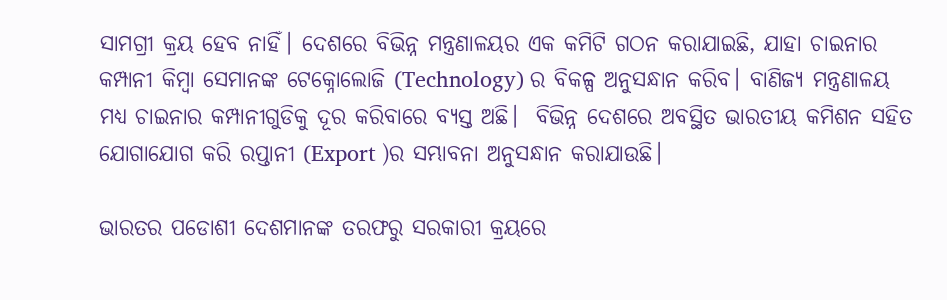ସାମଗ୍ରୀ କ୍ରୟ ହେବ ନାହିଁ। ଦେଶରେ ବିଭିନ୍ନ ମନ୍ତ୍ରଣାଳୟର ଏକ କମିଟି ଗଠନ କରାଯାଇଛି, ଯାହା ଚାଇନାର କମ୍ପାନୀ କିମ୍ବା ସେମାନଙ୍କ ଟେକ୍ନୋଲୋଜି (Technology) ର ବିକଳ୍ପ ଅନୁସନ୍ଧାନ କରିବ। ବାଣିଜ୍ୟ ମନ୍ତ୍ରଣାଳୟ ମଧ୍ୟ ଚାଇନାର କମ୍ପାନୀଗୁଡିକୁ ଦୂର କରିବାରେ ବ୍ୟସ୍ତ ଅଛି।  ବିଭିନ୍ନ ଦେଶରେ ଅବସ୍ଥିତ ଭାରତୀୟ କମିଶନ ସହିତ ଯୋଗାଯୋଗ କରି ରପ୍ତାନୀ (Export )ର ସମ୍ଭାବନା ଅନୁସନ୍ଧାନ କରାଯାଉଛି।

ଭାରତର ପଡୋଶୀ ଦେଶମାନଙ୍କ ତରଫରୁ ସରକାରୀ କ୍ରୟରେ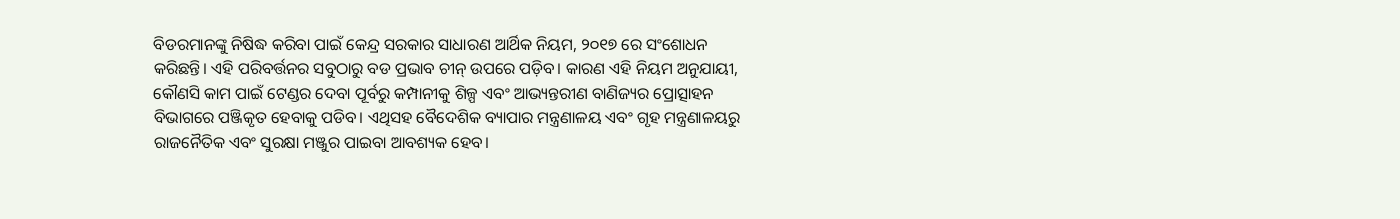ବିଡରମାନଙ୍କୁ ନିଷିଦ୍ଧ କରିବା ପାଇଁ କେନ୍ଦ୍ର ସରକାର ସାଧାରଣ ଆର୍ଥିକ ନିୟମ, ୨୦୧୭ ରେ ସଂଶୋଧନ କରିଛନ୍ତି। ଏହି ପରିବର୍ତ୍ତନର ସବୁଠାରୁ ବଡ ପ୍ରଭାବ ଚୀନ୍ ଉପରେ ପଡ଼ିବ। କାରଣ ଏହି ନିୟମ ଅନୁଯାୟୀ, କୌଣସି କାମ ପାଇଁ ଟେଣ୍ଡର ଦେବା ପୂର୍ବରୁ କମ୍ପାନୀକୁ ଶିଳ୍ପ ଏବଂ ଆଭ୍ୟନ୍ତରୀଣ ବାଣିଜ୍ୟର ପ୍ରୋତ୍ସାହନ ବିଭାଗରେ ପଞ୍ଜିକୃତ ହେବାକୁ ପଡିବ। ଏଥିସହ ବୈଦେଶିକ ବ୍ୟାପାର ମନ୍ତ୍ରଣାଳୟ ଏବଂ ଗୃହ ମନ୍ତ୍ରଣାଳୟରୁ ରାଜନୈତିକ ଏବଂ ସୁରକ୍ଷା ମଞ୍ଜୁର ପାଇବା ଆବଶ୍ୟକ ହେବ।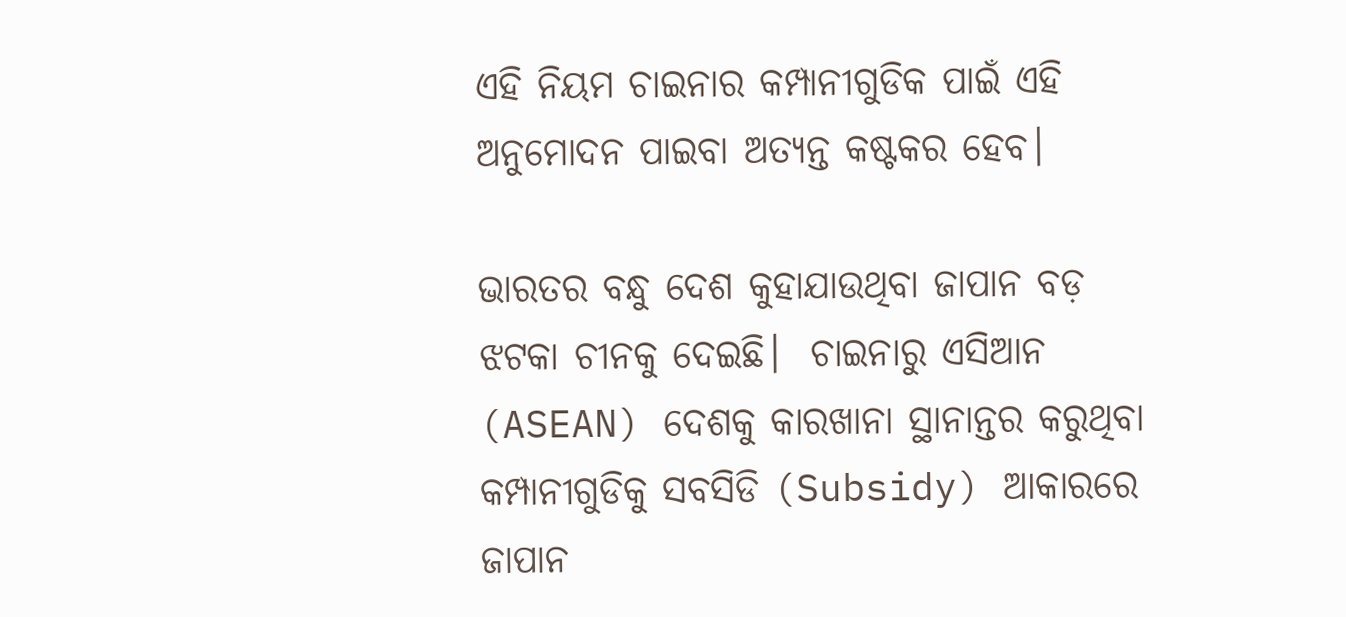ଏହି ନିୟମ ଚାଇନାର କମ୍ପାନୀଗୁଡିକ ପାଇଁ ଏହି ଅନୁମୋଦନ ପାଇବା ଅତ୍ୟନ୍ତ କଷ୍ଟକର ହେବ।

ଭାରତର ବନ୍ଧୁ ଦେଶ କୁହାଯାଉଥିବା ଜାପାନ ବଡ଼ ଝଟକା ଚୀନକୁ ଦେଇଛି।  ଚାଇନାରୁ ଏସିଆନ (ASEAN) ଦେଶକୁ କାରଖାନା ସ୍ଥାନାନ୍ତର କରୁଥିବା କମ୍ପାନୀଗୁଡିକୁ ସବସିଡି (Subsidy) ଆକାରରେ ଜାପାନ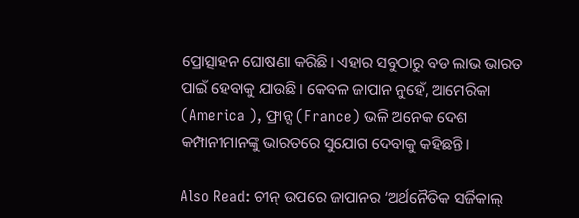ପ୍ରୋତ୍ସାହନ ଘୋଷଣା କରିଛି। ଏହାର ସବୁଠାରୁ ବଡ ଲାଭ ଭାରତ ପାଇଁ ହେବାକୁ ଯାଉଛି। କେବଳ ଜାପାନ ନୁହେଁ, ଆମେରିକା (America ), ଫ୍ରାନ୍ସ (France) ଭଳି ଅନେକ ଦେଶ କମ୍ପାନୀମାନଙ୍କୁ ଭାରତରେ ସୁଯୋଗ ଦେବାକୁ କହିଛନ୍ତି।

Also Read: ଚୀନ୍ ଉପରେ ଜାପାନର ‘ଅର୍ଥନୈତିକ ସର୍ଜିକାଲ୍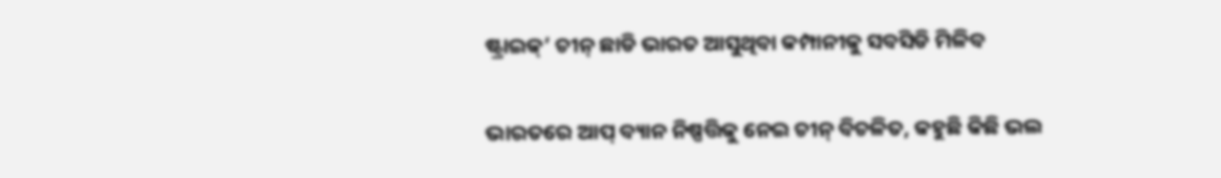ଷ୍ଟ୍ରାଇକ୍’ ଚୀନ୍ ଛାଡି ଭାରତ ଆସୁଥିବା କମ୍ପାନୀକୁ ସବସିଡି ମିଳିବ

ଭାରତରେ ଆପ୍ ବ୍ୟାନ ନିଷ୍ପତ୍ତିକୁ ନେଇ ଚୀନ୍ ବିଚଳିତ, କହୁଛି କିଛି ଭଲ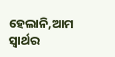ହେଲାନି,ଆମ ସ୍ୱାର୍ଥର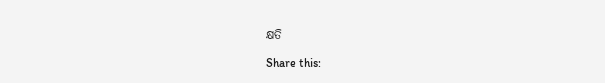କ୍ଷତି

Share this: